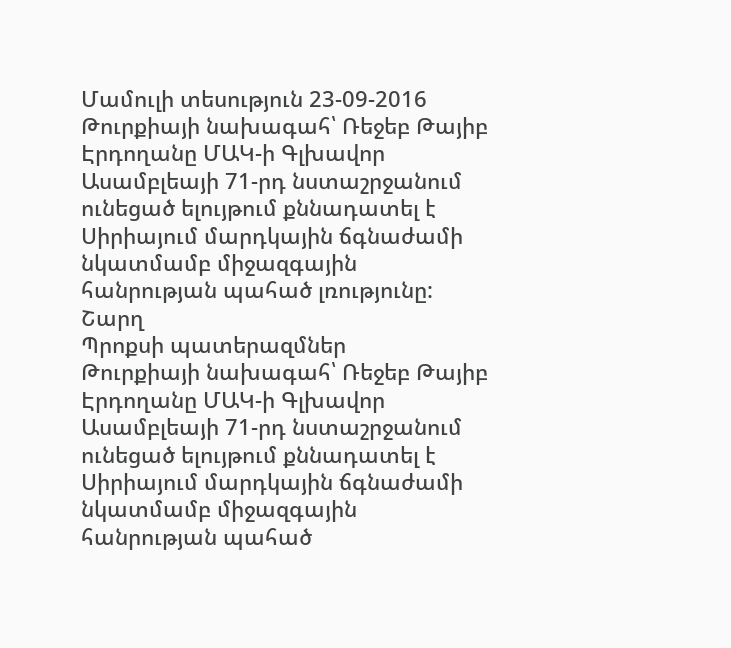Մամուլի տեսություն 23-09-2016
Թուրքիայի նախագահ՝ Ռեջեբ Թայիբ Էրդողանը ՄԱԿ-ի Գլխավոր Ասամբլեայի 71-րդ նստաշրջանում ունեցած ելույթում քննադատել է Սիրիայում մարդկային ճգնաժամի նկատմամբ միջազգային հանրության պահած լռությունը:
Շարղ
Պրոքսի պատերազմներ
Թուրքիայի նախագահ՝ Ռեջեբ Թայիբ Էրդողանը ՄԱԿ-ի Գլխավոր Ասամբլեայի 71-րդ նստաշրջանում ունեցած ելույթում քննադատել է Սիրիայում մարդկային ճգնաժամի նկատմամբ միջազգային հանրության պահած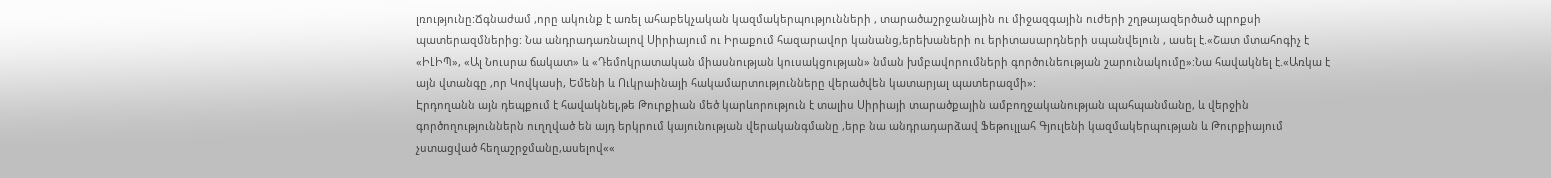լռությունը:Ճգնաժամ ,որը ակունք է առել ահաբեկչական կազմակերպությունների , տարածաշրջանային ու միջազգային ուժերի շղթայազերծած պրոքսի պատերազմներից: Նա անդրադառնալով Սիրիայում ու Իրաքում հազարավոր կանանց,երեխաների ու երիտասարդների սպանվելուն , ասել է.«Շատ մտահոգիչ է «ԻԼԻՊ», «Ալ Նուսրա ճակատ» և «Դեմոկրատական միասնության կուսակցության» նման խմբավորումների գործունեության շարունակումը»:Նա հավակնել է.«Առկա է այն վտանգը ,որ Կովկասի, Եմենի և Ուկրաինայի հակամարտությունները վերածվեն կատարյալ պատերազմի»:
Էրդողանն այն դեպքում է հավակնել,թե Թուրքիան մեծ կարևորություն է տալիս Սիրիայի տարածքային ամբողջականության պահպանմանը, և վերջին գործողություններն ուղղված են այդ երկրում կայունության վերականգմանը ,երբ նա անդրադարձավ Ֆեթուլլահ Գյուլենի կազմակերպության և Թուրքիայում չստացված հեղաշրջմանը,ասելով««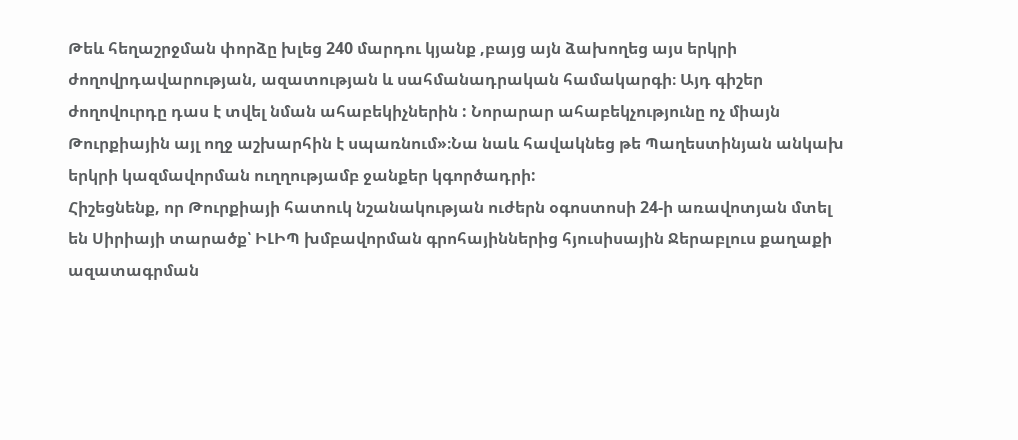Թեև հեղաշրջման փորձը խլեց 240 մարդու կյանք ,բայց այն ձախողեց այս երկրի ժողովրդավարության, ազատության և սահմանադրական համակարգի։ Այդ գիշեր ժողովուրդը դաս է տվել նման ահաբեկիչներին : Նորարար ահաբեկչությունը ոչ միայն Թուրքիային այլ ողջ աշխարհին է սպառնում»։Նա նաև հավակնեց թե Պաղեստինյան անկախ երկրի կազմավորման ուղղությամբ ջանքեր կգործադրի:
Հիշեցնենք, որ Թուրքիայի հատուկ նշանակության ուժերն օգոստոսի 24-ի առավոտյան մտել են Սիրիայի տարածք՝ ԻԼԻՊ խմբավորման գրոհայիններից հյուսիսային Ջերաբլուս քաղաքի ազատագրման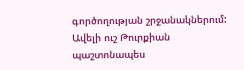գործողության շրջանակներում:
Ավելի ուշ Թուրքիան պաշտոնապես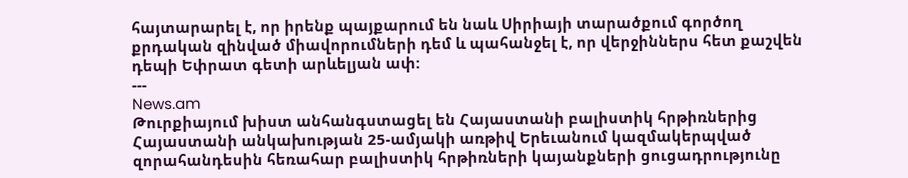հայտարարել է, որ իրենք պայքարում են նաև Սիրիայի տարածքում գործող քրդական զինված միավորումների դեմ և պահանջել է, որ վերջիններս հետ քաշվեն դեպի Եփրատ գետի արևելյան ափ:
---
News.am
Թուրքիայում խիստ անհանգստացել են Հայաստանի բալիստիկ հրթիռներից
Հայաստանի անկախության 25-ամյակի առթիվ Երեւանում կազմակերպված զորահանդեսին հեռահար բալիստիկ հրթիռների կայանքների ցուցադրությունը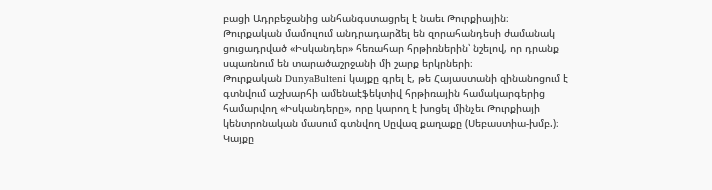բացի Ադրբեջանից անհանգստացրել է նաեւ Թուրքիային։
Թուրքական մամուլում անդրադարձել են զորահանդեսի ժամանակ ցուցադրված «Իսկանդեր» հեռահար հրթիռներին՝ նշելով, որ դրանք սպառնում են տարածաշրջանի մի շարք երկրների։
Թուրքական DunyaBulteni կայքը գրել է, թե Հայաստանի զինանոցում է գտնվում աշխարհի ամենաէֆեկտիվ հրթիռային համակարգերից համարվող «Իսկանդերը», որը կարող է խոցել մինչեւ Թուրքիայի կենտրոնական մասում գտնվող Սըվազ քաղաքը (Սեբաստիա-խմբ.)։
Կայքը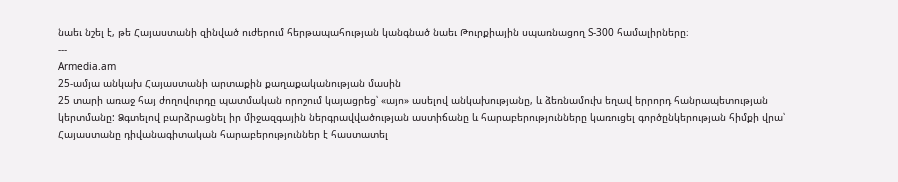նաեւ նշել է, թե Հայաստանի զինված ուժերում հերթապահության կանգնած նաեւ Թուրքիային սպառնացող S-300 համալիրները։
---
Armedia.am
25-ամյա անկախ Հայաստանի արտաքին քաղաքականության մասին
25 տարի առաջ հայ ժողովուրդը պատմական որոշում կայացրեց՝ «այո» ասելով անկախությանը, և ձեռնամուխ եղավ երրորդ հանրապետության կերտմանը: Ձգտելով բարձրացնել իր միջազգային ներգրավվածության աստիճանը և հարաբերությունները կառուցել գործընկերության հիմքի վրա՝ Հայաստանը դիվանագիտական հարաբերություններ է հաստատել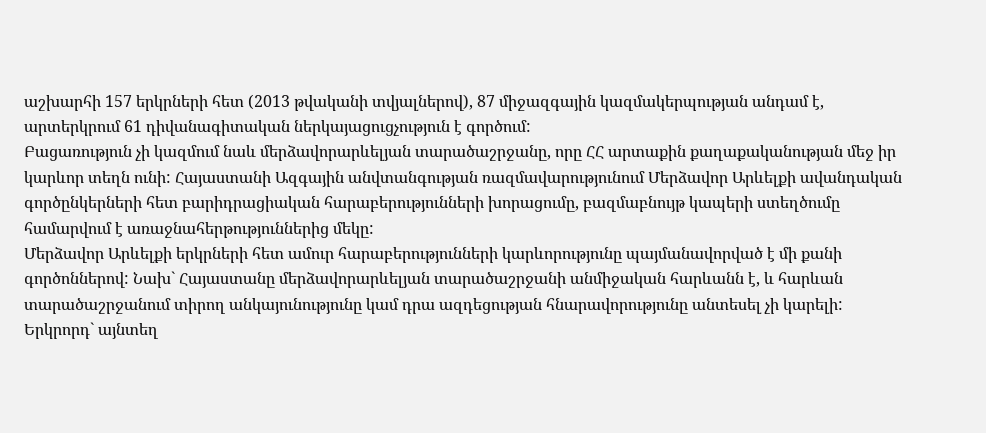աշխարհի 157 երկրների հետ (2013 թվականի տվյալներով), 87 միջազգային կազմակերպության անդամ է, արտերկրում 61 դիվանագիտական ներկայացուցչություն է գործում:
Բացառություն չի կազմում նաև մերձավորարևելյան տարածաշրջանը, որը ՀՀ արտաքին քաղաքականության մեջ իր կարևոր տեղն ունի: Հայաստանի Ազգային անվտանգության ռազմավարությունում Մերձավոր Արևելքի ավանդական գործընկերների հետ բարիդրացիական հարաբերությունների խորացումը, բազմաբնույթ կապերի ստեղծումը համարվում է առաջնահերթություններից մեկը:
Մերձավոր Արևելքի երկրների հետ ամուր հարաբերությունների կարևորությունը պայմանավորված է մի քանի գործոններով: Նախ` Հայաստանը մերձավորարևելյան տարածաշրջանի անմիջական հարևանն է, և հարևան տարածաշրջանում տիրող անկայունությունը կամ դրա ազդեցության հնարավորությունը անտեսել չի կարելի: Երկրորդ` այնտեղ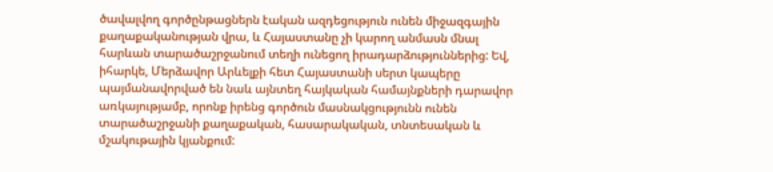ծավալվող գործընթացներն էական ազդեցություն ունեն միջազգային քաղաքականության վրա, և Հայաստանը չի կարող անմասն մնալ հարևան տարածաշրջանում տեղի ունեցող իրադարձություններից: Եվ, իհարկե, Մերձավոր Արևելքի հետ Հայաստանի սերտ կապերը պայմանավորված են նաև այնտեղ հայկական համայնքների դարավոր առկայությամբ, որոնք իրենց գործուն մասնակցությունն ունեն տարածաշրջանի քաղաքական, հասարակական, տնտեսական և մշակութային կյանքում: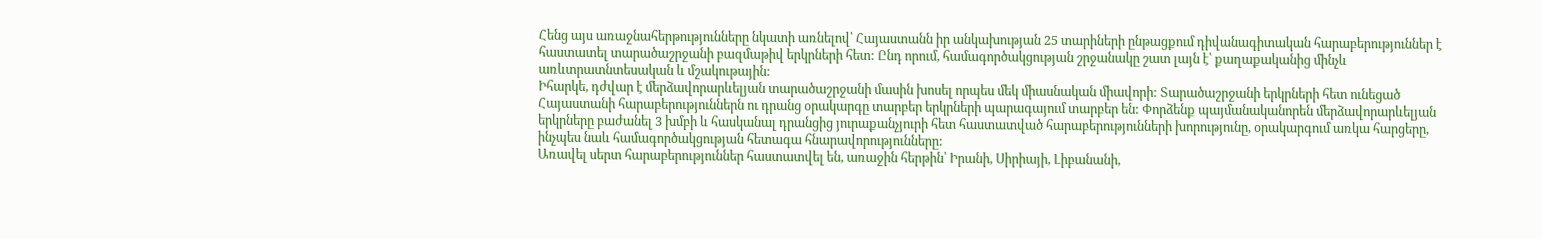Հենց այս առաջնահերթությունները նկատի առնելով՝ Հայաստանն իր անկախության 25 տարիների ընթացքում դիվանագիտական հարաբերություններ է հաստատել տարածաշրջանի բազմաթիվ երկրների հետ: Ընդ որում, համագործակցության շրջանակը շատ լայն է՝ քաղաքականից մինչև առևտրատնտեսական և մշակութային:
Իհարկե, դժվար է մերձավորարևելյան տարածաշրջանի մասին խոսել որպես մեկ միասնական միավորի: Տարածաշրջանի երկրների հետ ունեցած Հայաստանի հարաբերություններն ու դրանց օրակարգը տարբեր երկրների պարագայում տարբեր են: Փորձենք պայմանականորեն մերձավորարևելյան երկրները բաժանել 3 խմբի և հասկանալ դրանցից յուրաքանչյուրի հետ հաստատված հարաբերությունների խորությունը, օրակարգում առկա հարցերը, ինչպես նաև համագործակցության հետագա հնարավորությունները:
Առավել սերտ հարաբերություններ հաստատվել են, առաջին հերթին՝ Իրանի, Սիրիայի, Լիբանանի,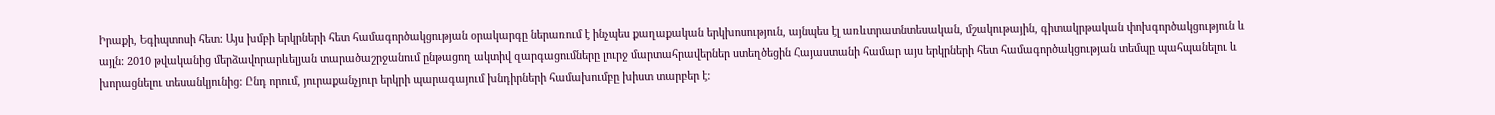Իրաքի, Եգիպտոսի հետ: Այս խմբի երկրների հետ համագործակցության օրակարգը ներառում է ինչպես քաղաքական երկխոսություն, այնպես էլ առևտրատնտեսական, մշակութային, գիտակրթական փոխգործակցություն և այլն: 2010 թվականից մերձավորարևելյան տարածաշրջանում ընթացող ակտիվ զարգացումները լուրջ մարտահրավերներ ստեղծեցին Հայաստանի համար այս երկրների հետ համագործակցության տեմպը պահպանելու և խորացնելու տեսանկյունից: Ընդ որում, յուրաքանչյուր երկրի պարագայում խնդիրների համախումբը խիստ տարբեր է: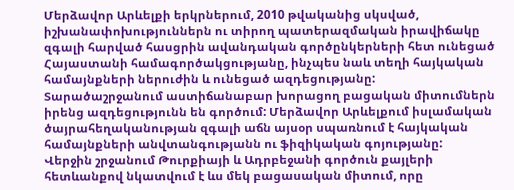Մերձավոր Արևելքի երկրներում, 2010 թվականից սկսված, իշխանափոխություններն ու տիրող պատերազմական իրավիճակը զգալի հարված հասցրին ավանդական գործընկերների հետ ունեցած Հայաստանի համագործակցությանը, ինչպես նաև տեղի հայկական համայնքների ներուժին և ունեցած ազդեցությանը: Տարածաշրջանում աստիճանաբար խորացող բացական միտումներն իրենց ազդեցությունն են գործում: Մերձավոր Արևելքում իսլամական ծայրահեղականության զգալի աճն այսօր սպառնում է հայկական համայնքների անվտանգությանն ու ֆիզիկական գոյությանը:
Վերջին շրջանում Թուրքիայի և Ադրբեջանի գործուն քայլերի հետևանքով նկատվում է ևս մեկ բացասական միտում, որը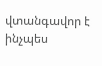վտանգավոր է ինչպես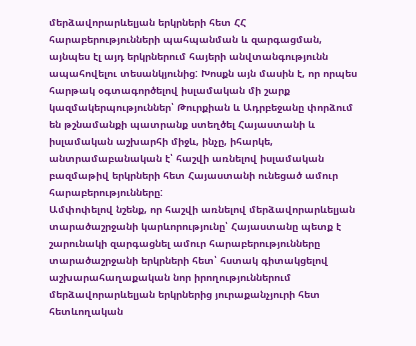մերձավորարևելյան երկրների հետ ՀՀ հարաբերությունների պահպանման և զարգացման, այնպես էլ այդ երկրներում հայերի անվտանգությունն ապահովելու տեսանկյունից: Խոսքն այն մասին է, որ որպես հարթակ օգտագործելով իսլամական մի շարք կազմակերպություններ՝ Թուրքիան և Ադրբեջանը փորձում են թշնամանքի պատրանք ստեղծել Հայաստանի և իսլամական աշխարհի միջև, ինչը, իհարկե, անտրամաբանական է՝ հաշվի առնելով իսլամական բազմաթիվ երկրների հետ Հայաստանի ունեցած ամուր հարաբերությունները:
Ամփոփելով նշենք, որ հաշվի առնելով մերձավորարևելյան տարածաշրջանի կարևորությունը՝ Հայաստանը պետք է շարունակի զարգացնել ամուր հարաբերությունները տարածաշրջանի երկրների հետ՝ հստակ գիտակցելով աշխարահաղաքական նոր իրողություններում մերձավորարևելյան երկրներից յուրաքանչյուրի հետ հետևողական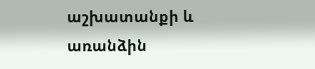աշխատանքի և առանձին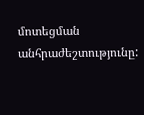մոտեցման անհրաժեշտությունը: